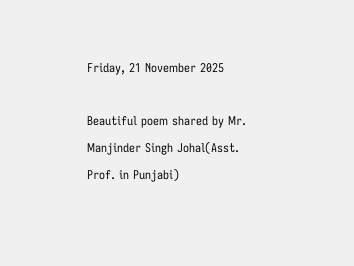Friday, 21 November 2025

Beautiful poem shared by Mr. Manjinder Singh Johal(Asst. Prof. in Punjabi)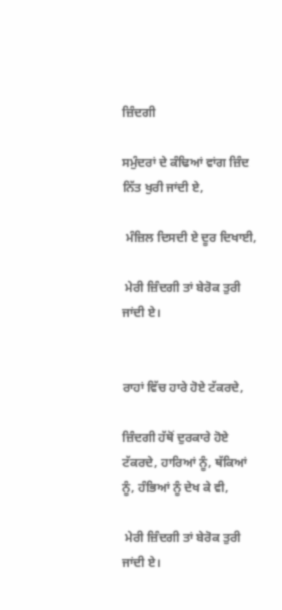ਜ਼ਿੰਦਗੀ

ਸਮੁੰਦਰਾਂ ਦੇ ਕੰਢਿਆਂ ਵਾਂਗ ਜ਼ਿੰਦ ਨਿੱਤ ਖੁਰੀ ਜਾਂਦੀ ਏ,

 ਮੰਜ਼ਿਲ ਦਿਸਦੀ ਏ ਦੂਰ ਦਿਖਾਈ,

 ਮੇਰੀ ਜ਼ਿੰਦਗੀ ਤਾਂ ਬੇਰੋਕ ਤੁਰੀ ਜਾਂਦੀ ਏ।


ਰਾਹਾਂ ਵਿੱਚ ਹਾਰੇ ਹੋਏ ਟੱਕਰਦੇ,

ਜ਼ਿੰਦਗੀ ਹੱਥੋਂ ਦੁਰਕਾਰੇ ਹੋਏ ਟੱਕਰਦੇ, ਹਾਰਿਆਂ ਨੂੰ, ਥੱਕਿਆਂ ਨੂੰ, ਹੰਭਿਆਂ ਨੂੰ ਦੇਖ ਕੇ ਵੀ,

 ਮੇਰੀ ਜ਼ਿੰਦਗੀ ਤਾਂ ਬੇਰੋਕ ਤੁਰੀ ਜਾਂਦੀ ਏ।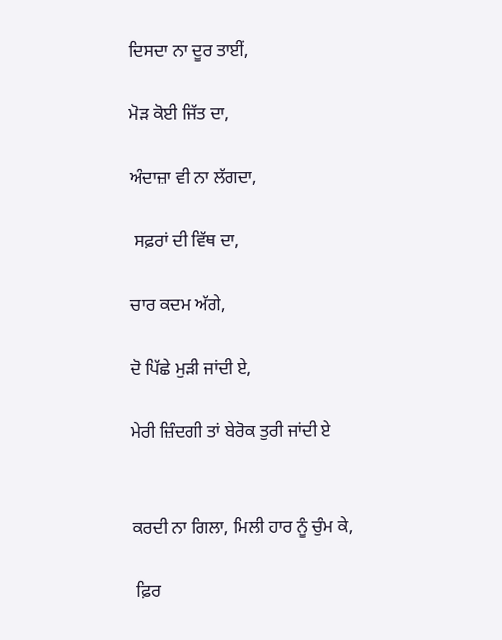ਦਿਸਦਾ ਨਾ ਦੂਰ ਤਾਈਂ,

ਮੋੜ ਕੋਈ ਜਿੱਤ ਦਾ,

ਅੰਦਾਜ਼ਾ ਵੀ ਨਾ ਲੱਗਦਾ,

 ਸਫ਼ਰਾਂ ਦੀ ਵਿੱਥ ਦਾ,

ਚਾਰ ਕਦਮ ਅੱਗੇ,

ਦੋ ਪਿੱਛੇ ਮੁੜੀ ਜਾਂਦੀ ਏ,

ਮੇਰੀ ਜ਼ਿੰਦਗੀ ਤਾਂ ਬੇਰੋਕ ਤੁਰੀ ਜਾਂਦੀ ਏ


ਕਰਦੀ ਨਾ ਗਿਲਾ, ਮਿਲੀ ਹਾਰ ਨੂੰ ਚੁੰਮ ਕੇ,

 ਫ਼ਿਰ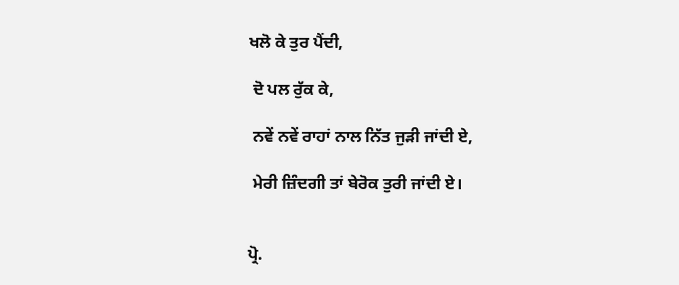ਖਲੋ ਕੇ ਤੁਰ ਪੈਂਦੀ,

 ਦੋ ਪਲ ਰੁੱਕ ਕੇ,

 ਨਵੇਂ ਨਵੇਂ ਰਾਹਾਂ ਨਾਲ ਨਿੱਤ ਜੁੜੀ ਜਾਂਦੀ ਏ,

 ਮੇਰੀ ਜ਼ਿੰਦਗੀ ਤਾਂ ਬੇਰੋਕ ਤੁਰੀ ਜਾਂਦੀ ਏ।


ਪ੍ਰੋ.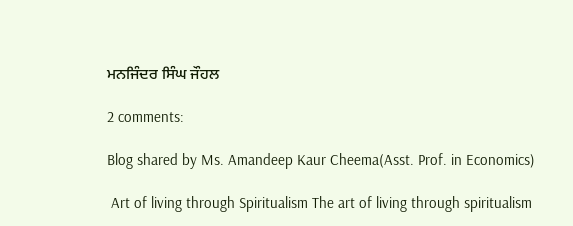ਮਨਜਿੰਦਰ ਸਿੰਘ ਜੌਹਲ

2 comments:

Blog shared by Ms. Amandeep Kaur Cheema(Asst. Prof. in Economics)

 Art of living through Spiritualism The art of living through spiritualism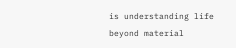is understanding life beyond material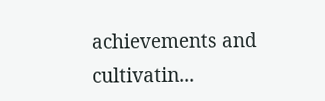achievements and cultivatin...